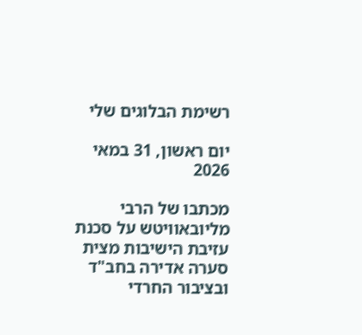רשימת הבלוגים שלי

יום ראשון, 31 במאי 2026

מכתבו של הרבי מליובאוויטש על סכנת עזיבת הישיבות מצית סערה אדירה בחב"ד ובציבור החרדי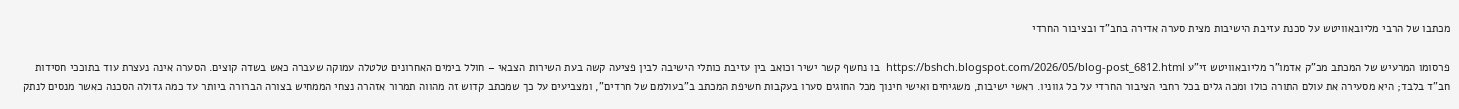מכתבו של הרבי מליובאוויטש על סכנת עזיבת הישיבות מצית סערה אדירה בחב"ד ובציבור החרדי

פרסומו המרעיש של המכתב מכ"ק אדמו"ר מליובאוויטש זי"ע https://bshch.blogspot.com/2026/05/blog-post_6812.html  בו נחשף קשר ישיר וכואב בין עזיבת כותלי הישיבה לבין פציעה קשה בעת השירות הצבאי – חולל בימים האחרונים טלטלה עמוקה שעברה כאש בשדה קוצים. הסערה אינה נעצרת עוד בתוככי חסידות חב"ד בלבד; היא מסעירה את עולם התורה כולו ומכה גלים בכל רחבי הציבור החרדי על כל גווניו. ראשי ישיבות, משגיחים ואישי חינוך מכל החוגים סערו בעקבות חשיפת המכתב ב"בעולמם של חרדים", ומצביעים על כך שמכתב קדוש זה מהווה תמרור אזהרה נצחי הממחיש בצורה הברורה ביותר עד כמה גדולה הסכנה כאשר מנסים לנתק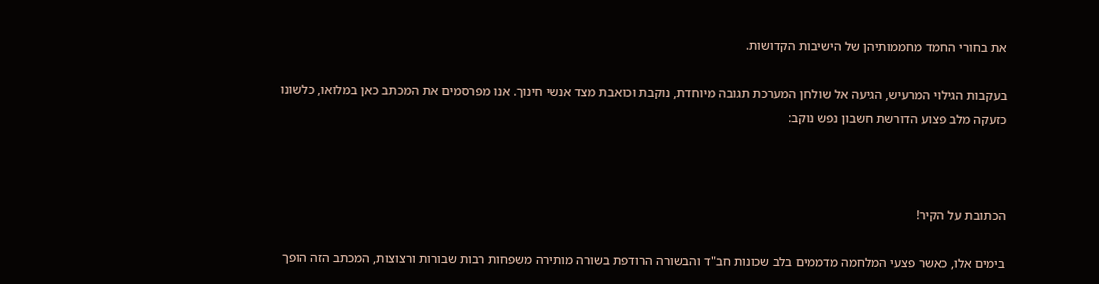את בחורי החמד מחממותיהן של הישיבות הקדושות.

בעקבות הגילוי המרעיש, הגיעה אל שולחן המערכת תגובה מיוחדת, נוקבת וכואבת מצד אנשי חינוך. אנו מפרסמים את המכתב כאן במלואו, כלשונו כזעקה מלב פצוע הדורשת חשבון נפש נוקב:



הכתובת על הקיר!

בימים אלו, כאשר פצעי המלחמה מדממים בלב שכונות חב"ד והבשורה הרודפת בשורה מותירה משפחות רבות שבורות ורצוצות, המכתב הזה הופך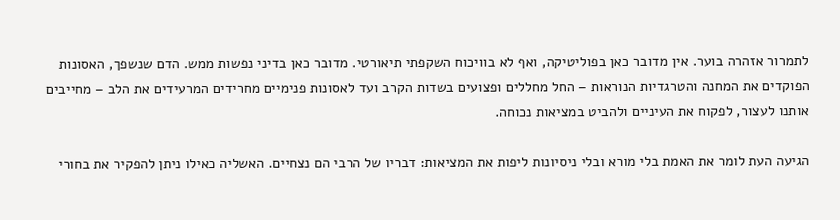לתמרור אזהרה בוער. אין מדובר כאן בפוליטיקה, ואף לא בוויכוח השקפתי תיאורטי. מדובר כאן בדיני נפשות ממש. הדם שנשפך, האסונות הפוקדים את המחנה והטרגדיות הנוראות – החל מחללים ופצועים בשדות הקרב ועד לאסונות פנימיים מחרידים המרעידים את הלב – מחייבים אותנו לעצור, לפקוח את העיניים ולהביט במציאות נכוחה.

הגיעה העת לומר את האמת בלי מורא ובלי ניסיונות ליפות את המציאות: דבריו של הרבי הם נצחיים. האשליה כאילו ניתן להפקיר את בחורי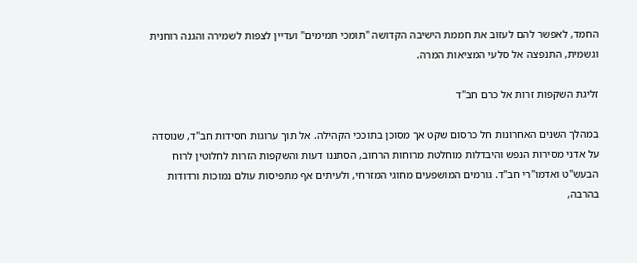החמד, לאפשר להם לעזוב את חממת הישיבה הקדושה "תומכי תמימים" ועדיין לצפות לשמירה והגנה רוחנית וגשמית, התנפצה אל סלעי המציאות המרה.

זליגת השקפות זרות אל כרם חב"ד

במהלך השנים האחרונות חל כרסום שקט אך מסוכן בתוככי הקהילה. אל תוך ערוגות חסידות חב"ד, שנוסדה על אדני מסירות הנפש והיבדלות מוחלטת מרוחות הרחוב, הסתננו דעות והשקפות הזרות לחלוטין לרוח הבעש"ט ואדמו"רי חב"ד. גורמים המושפעים מחוגי המזרחי, ולעיתים אף מתפיסות עולם נמוכות ורדודות בהרבה,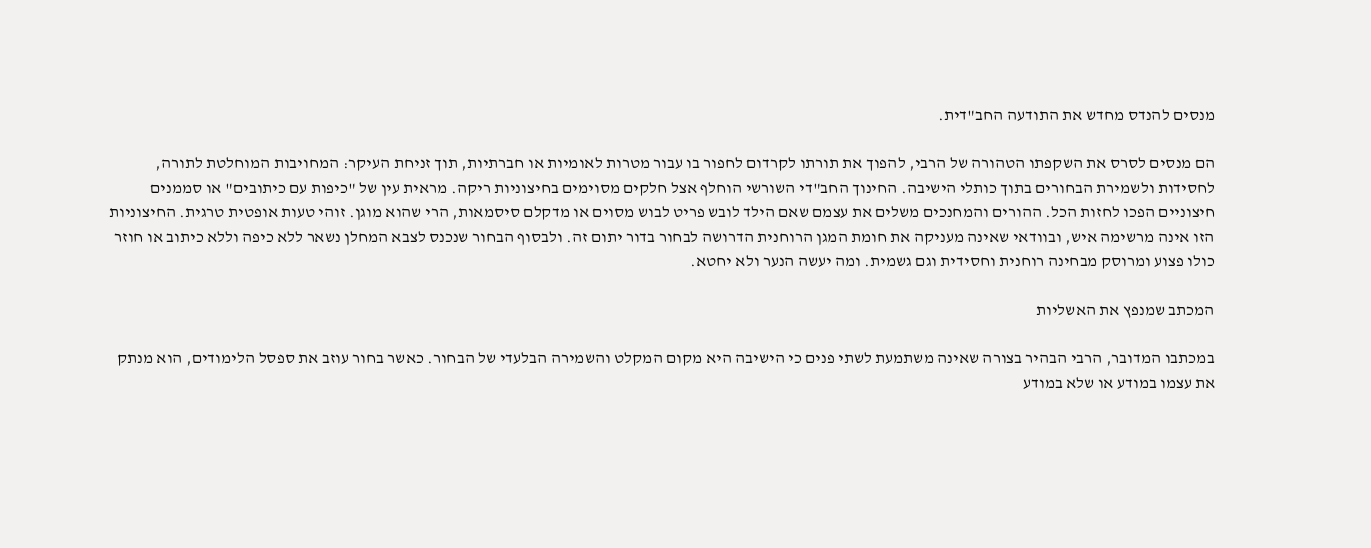מנסים להנדס מחדש את התודעה החב"דית.

הם מנסים לסרס את השקפתו הטהורה של הרבי, להפוך את תורתו לקרדום לחפור בו עבור מטרות לאומיות או חברתיות, תוך זניחת העיקר: המחויבות המוחלטת לתורה, לחסידות ולשמירת הבחורים בתוך כותלי הישיבה. החינוך החב"די השורשי הוחלף אצל חלקים מסוימים בחיצוניות ריקה. מראית עין של "כיפות עם כיתובים" או סממנים חיצוניים הפכו לחזות הכל. ההורים והמחנכים משלים את עצמם שאם הילד לובש פריט לבוש מסוים או מדקלם סיסמאות, הרי שהוא מוגן. זוהי טעות אופטית טרגית. החיצוניות הזו אינה מרשימה איש, ובוודאי שאינה מעניקה את חומת המגן הרוחנית הדרושה לבחור בדור יתום זה. ולבסוף הבחור שנכנס לצבא המחלן נשאר ללא כיפה וללא כיתוב או חוזר כולו פצוע ומרוסק מבחינה רוחנית וחסידית וגם גשמית. ומה יעשה הנער ולא יחטא.

המכתב שמנפץ את האשליות

במכתבו המדובר, הרבי הבהיר בצורה שאינה משתמעת לשתי פנים כי הישיבה היא מקום המקלט והשמירה הבלעדי של הבחור. כאשר בחור עוזב את ספסל הלימודים, הוא מנתק את עצמו במודע או שלא במודע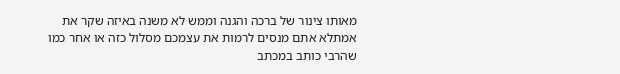מאותו צינור של ברכה והגנה וממש לא משנה באיזה שקר את אמתלא אתם מנסים לרמות את עצמכם מסלול כזה או אחר כמו שהרבי כותב במכתב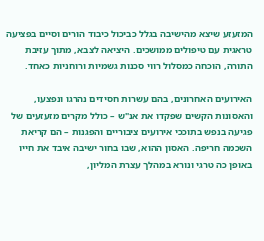המזעזע שיצא מהישיבה בגלל כביכול כיבוד הורים וסיים בפציעה טראגית עם טיפולים ממושכים. היציאה לצבא, מתוך עזיבת התורה, הוכחה כמסלול רווי סכנות גשמיות ורוחניות כאחד.

האירועים האחרונים, בהם עשרות חסידים נהרגו ונפצעו, והאסונות הקשים שפקדו את אנ"ש – כולל מקרים מזעזעים של פגיעה בנפש בתוככי אירועים ציבוריים והפגנות – הם קריאת השכמה חריפה. האסון ההוא, שבו בחור ישיבה איבד את חייו באופן כה טרגי ונורא במהלך עצרת המליון,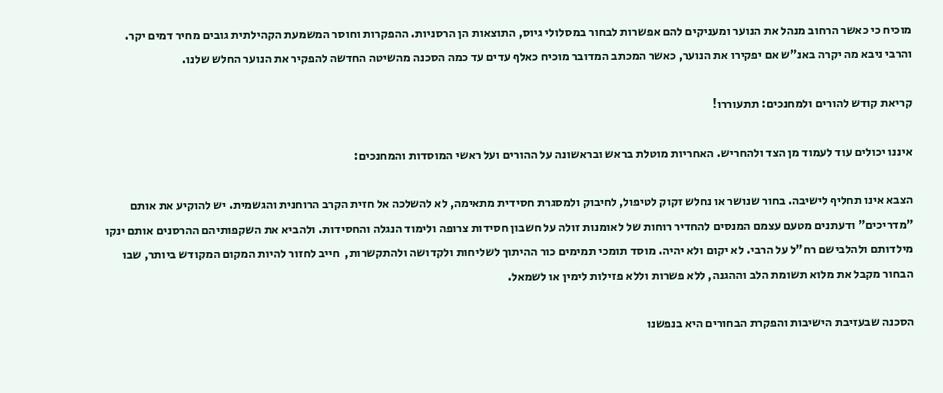מוכיח כי כאשר הרחוב מנהל את הנוער ומעניקים להם אפשרות לבחור במסלולי גיוס, התוצאות הן הרסניות. ההפקרות וחוסר המשמעת הקהילתית גובים מחיר דמים יקר. והרבי ניבא מה יקרה באנ"ש אם יפקירו את הנוער, כאשר המכתב המדובר מוכיח כאלף עדים עד כמה הסכנה מהשיטה החדשה להפקיר את הנוער החלש שלנו.

קריאת קודש להורים ולמחנכים: תתעוררו!

איננו יכולים עוד לעמוד מן הצד ולהחריש. האחריות מוטלת בראש ובראשונה על ההורים ועל ראשי המוסדות והמחנכים:

הצבא אינו תחליף לישיבה. בחור שנושר או נחלש זקוק לטיפול, לחיבוק ולמסגרת חסידית מתאימה, לא להשלכה אל חזית הקרב הרוחנית והגשמית. יש להוקיע את אותם "מדריכים" ודעתנים מטעם עצמם המנסים להחדיר רוחות של לאומנות זולה על חשבון חסידות צרופה ולימוד הנגלה והחסידות. ולהביא את השקפותיהם ההרסנים אותם ינקו מילדותם ולהלבישם רח"ל על הרבי. לא יקום ולא יהיה. מוסד תומכי תמימים כור ההיתוך לשליחות ולקדושה ולהתקשרות,  חייב לחזור להיות המקום המקודש ביותר, שבו הבחור מקבל את מלוא תשומת הלב וההגנה, ללא פשרות וללא פזילות לימין או לשמאל.

הסכנה שבעזיבת הישיבות והפקרת הבחורים היא בנפשנו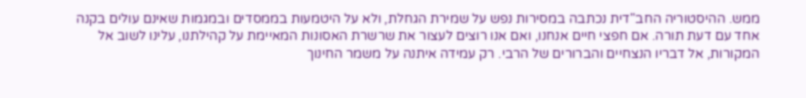ממש. ההיסטוריה החב"דית נכתבה במסירות נפש על שמירת הגחלת, ולא על היטמעות בממסדים ובמגמות שאינם עולים בקנה אחד עם דעת תורה. אם חפצי חיים אנחנו, ואם אנו רוצים לעצור את שרשרת האסונות המאיימת על קהילתנו, עלינו לשוב אל המקורות, אל דבריו הנצחיים והברורים של הרבי. רק עמידה איתנה על משמר החינוך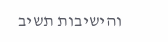והישיבות תשיב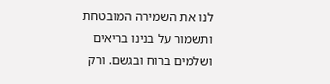לנו את השמירה המובטחת ותשמור על בנינו בריאים ושלמים ברוח ובגשם. ורק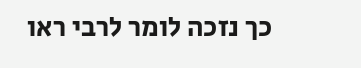כך נזכה לומר לרבי ראו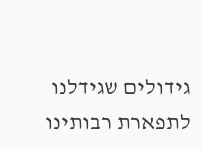גידולים שגידלנו לתפארת רבותינו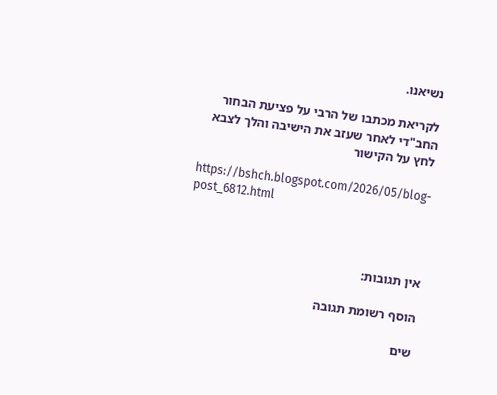נשיאנו.

לקריאת מכתבו של הרבי על פציעת הבחור החב"די לאחר שעזב את הישיבה והלך לצבא  לחץ על הקישור

https://bshch.blogspot.com/2026/05/blog-post_6812.html



אין תגובות:

הוסף רשומת תגובה

שים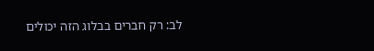לב: רק חברים בבלוג הזה יכולים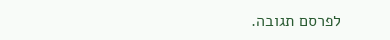לפרסם תגובה.